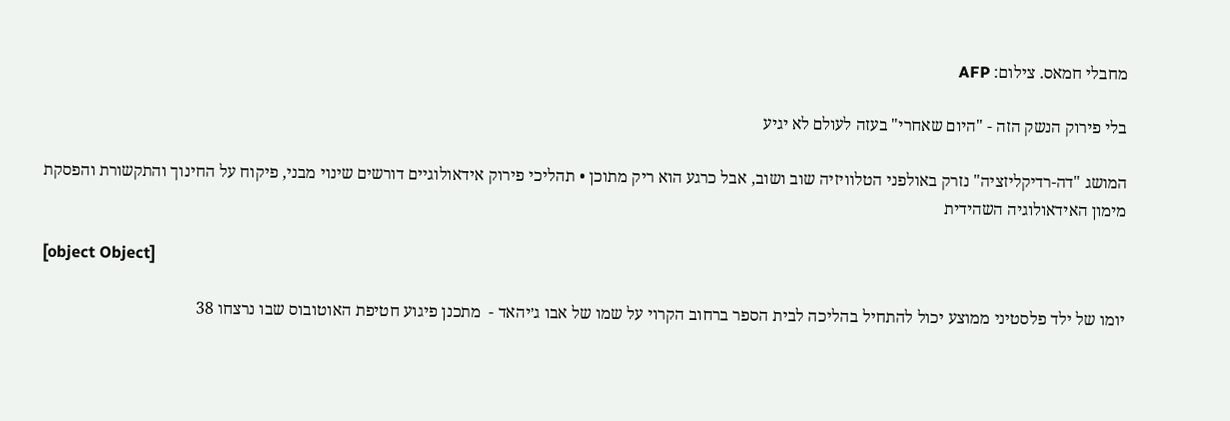מחבלי חמאס. צילום: AFP

בלי פירוק הנשק הזה - "היום שאחרי" בעזה לעולם לא יגיע

המושג "דה-רדיקליזציה" נזרק באולפני הטלוויזיה שוב ושוב, אבל כרגע הוא ריק מתוכן • תהליכי פירוק אידאולוגיים דורשים שינוי מבני, פיקוח על החינוך והתקשורת והפסקת מימון האידאולוגיה השהידית

[object Object]

יומו של ילד פלסטיני ממוצע יכול להתחיל בהליכה לבית הספר ברחוב הקרוי על שמו של אבו ג׳יהאד -  מתכנן פיגוע חטיפת האוטובוס שבו נרצחו 38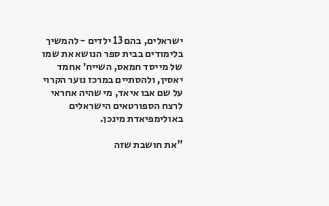ישראלים, בהם 13 ילדים - להמשיך בלימודים בבית ספר הנושא את שמו של מייסד חמאס, השייח׳ אחמד יאסין, ולהסתיים במרכז נוער הקרוי על שם אבו איאד, מי שהיה אחראי לרצח הספורטאים הישראלים באולימפיאדת מינכן.

"את חושבת שזה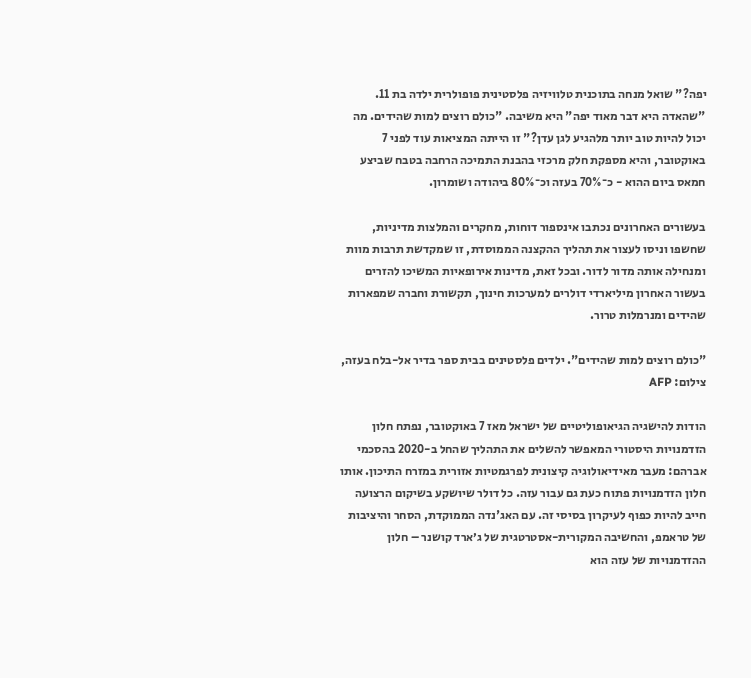יפה?" שואל מנחה בתוכנית טלוויזיה פלסטינית פופולרית ילדה בת 11. "שהאדה היא דבר מאוד יפה" היא משיבה. "כולם רוצים למות שהידים. מה יכול להיות טוב יותר מלהגיע לגן עדן?" זו הייתה המציאות עוד לפני 7 באוקטובר, והיא מספקת חלק מרכזי בהבנת התמיכה הרחבה בטבח שביצע חמאס ביום ההוא - כ־70% בעזה וכ־80% ביהודה ושומרון.

בעשורים האחרונים נכתבו אינספור דוחות, מחקרים והמלצות מדיניות, שחשפו וניסו לעצור את תהליך ההקצנה הממוסדת, זו שמקדשת תרבות מוות ומנחילה אותה מדור לדור. ובכל זאת, מדינות אירופאיות המשיכו להזרים בעשור האחרון מיליארדי דולרים למערכות חינוך, תקשורת וחברה שמפארות שהידים ומנרמלות טרור.

"כולם רוצים למות שהידים". ילדים פלסטינים בבית ספר בדיר אל-בלח בעזה, צילום: AFP

הודות להישגיה הגיאופוליטיים של ישראל מאז 7 באוקטובר, נפתח חלון הזדמנויות היסטורי המאפשר להשלים את התהליך שהחל ב-2020 בהסכמי אברהם: מעבר מאידיאולוגיה קיצונית לפרגמטיות אזורית במזרח התיכון. אותו חלון הזדמנויות פתוח כעת גם עבור עזה. כל דולר שיושקע בשיקום הרצועה חייב להיות כפוף לעיקרון בסיסי זה. עם האג'נדה הממוקדת, הסחר והיציבות של טראמפ, והחשיבה המקורית-אסטרטגית של ג׳ארד קושנר – חלון ההזדמנויות של עזה הוא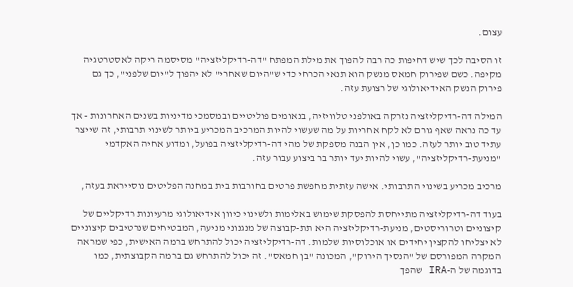עצום.

זו הסיבה לכך שיש דחיפות כה רבה להפוך את מילת המפתח "דה-רדיקליזציה" מסיסמה ריקה לאסטרטגיה מקיפה. כשם שפירוק חמאס מנשק הוא תנאי הכרחי כדי ש"היום שאחרי" לא יהפוך ל"יום שלפני", כך גם פירוק הנשק האידיאולוגי של רצועת עזה.

המילה דה-רדיקליזציה נזרקה באולפני טלוויזיה, בנאומים פוליטיים ובמסמכי מדיניות בשנים האחרונות - אך עד כה נראה שאף גורם לא לקח אחריות על מה שעשוי להיות המרכיב המכריע ביותר לשינוי תרבותי, זה שייצר עתיד טוב יותר לעזה. כמו כן, אין הבנה מספקת של מהי דה-רדיקליזציה בפועל, ומדוע אחיה האקדמי "מניעת-רדיקליזציה", עשוי להיות יעד יותר בר ביצוע עבור עזה.

מרכיב מכריע בשינוי התרבותי. אישה עזתית מחפשת פרטים בחורבות בית במחנה הפליטים נוסייראת בעזה,

בעוד דה-רדיקליזציה מתייחסת להפסקת שימוש באלימות ולשינוי כיוון אידיאולוגי מרעיונות רדיקליים של קיצוניים וטרוריסטים, מניעת-רדיקליזציה היא תת-קבוצה של מנגנוני מניעה, המבטיחים שנרטיבים קיצוניים לא יצליחו להקצין יחידים או אוכלוסיות שלמות. דה-רדיקליזציה יכול להתרחש ברמה האישית, כפי שמראה המקרה המפורסם של "הנסיך הירוק", המכונה "בן חמאס". זה יכול להתרחש גם ברמה הקבוצתית, כמו בדוגמה של ה-IRA שהפך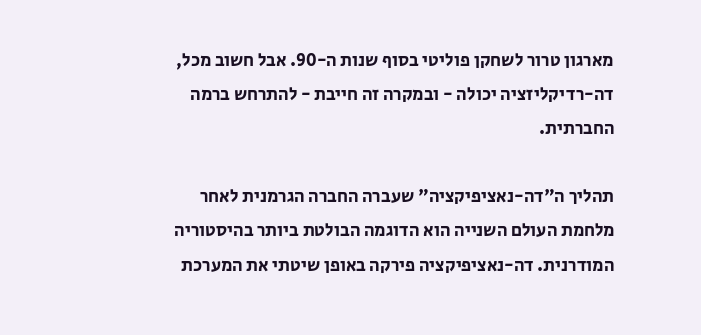מארגון טרור לשחקן פוליטי בסוף שנות ה-90. אבל חשוב מכל, דה-רדיקליזציה יכולה - ובמקרה זה חייבת - להתרחש ברמה החברתית.

תהליך ה"דה-נאציפיקציה" שעברה החברה הגרמנית לאחר מלחמת העולם השנייה הוא הדוגמה הבולטת ביותר בהיסטוריה המודרנית. דה-נאציפיקציה פירקה באופן שיטתי את המערכת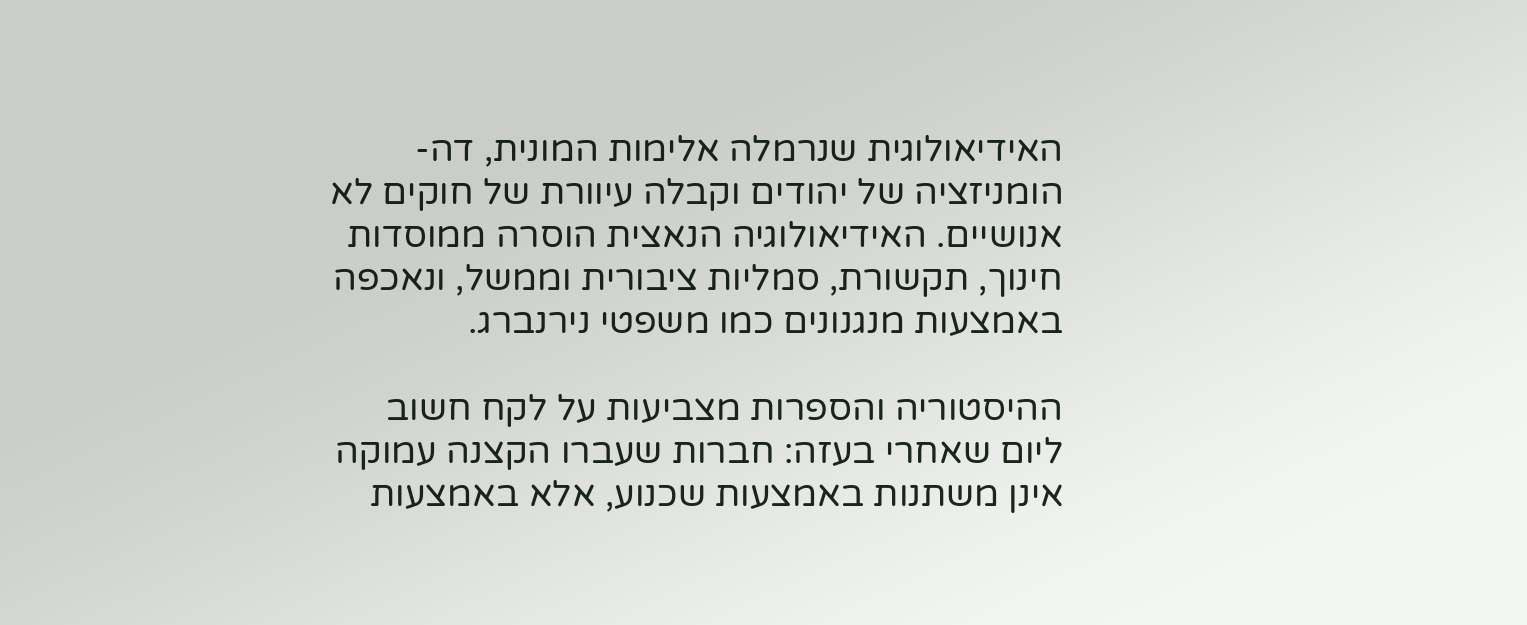האידיאולוגית שנרמלה אלימות המונית, דה-הומניזציה של יהודים וקבלה עיוורת של חוקים לא אנושיים. האידיאולוגיה הנאצית הוסרה ממוסדות חינוך, תקשורת, סמליות ציבורית וממשל, ונאכפה באמצעות מנגנונים כמו משפטי נירנברג.

ההיסטוריה והספרות מצביעות על לקח חשוב ליום שאחרי בעזה: חברות שעברו הקצנה עמוקה אינן משתנות באמצעות שכנוע, אלא באמצעות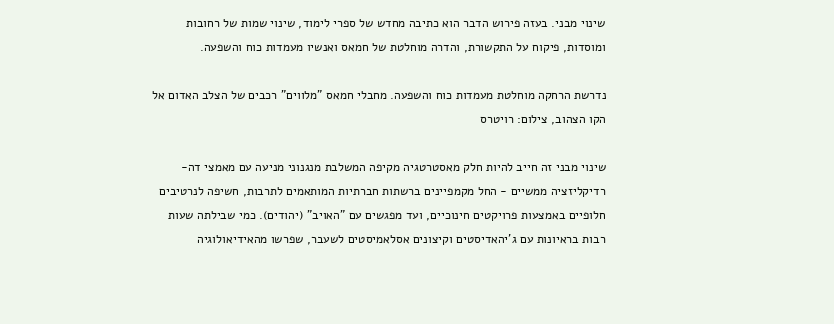שינוי מבני. בעזה פירוש הדבר הוא כתיבה מחדש של ספרי לימוד, שינוי שמות של רחובות ומוסדות, פיקוח על התקשורת, והדרה מוחלטת של חמאס ואנשיו מעמדות כוח והשפעה.

נדרשת הרחקה מוחלטת מעמדות כוח והשפעה. מחבלי חמאס "מלווים" רכבים של הצלב האדום אל הקו הצהוב, צילום: רויטרס

שינוי מבני זה חייב להיות חלק מאסטרטגיה מקיפה המשלבת מנגנוני מניעה עם מאמצי דה-רדיקליזציה ממשיים - החל מקמפיינים ברשתות חברתיות המותאמים לתרבות, חשיפה לנרטיבים חלופיים באמצעות פרויקטים חינוכיים, ועד מפגשים עם "האויב" (יהודים). כמי שבילתה שעות רבות בראיונות עם ג'יהאדיסטים וקיצונים אסלאמיסטים לשעבר, שפרשו מהאידיאולוגיה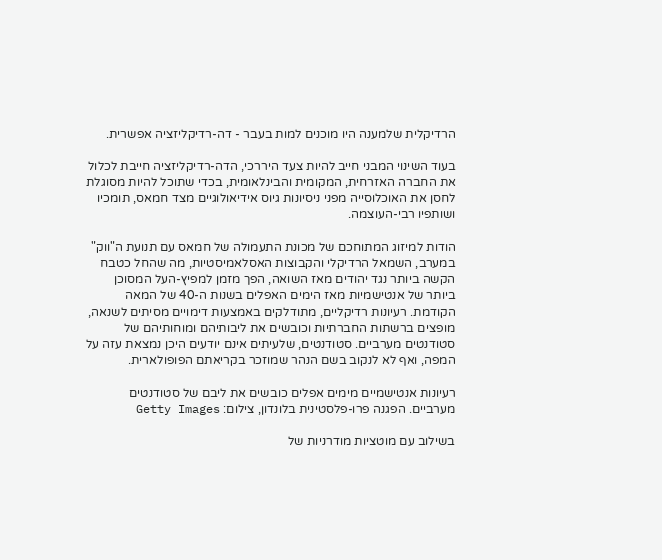הרדיקלית שלמענה היו מוכנים למות בעבר - דה-רדיקליזציה אפשרית.

בעוד השינוי המבני חייב להיות צעד היררכי, הדה-רדיקליזציה חייבת לכלול את החברה האזרחית, המקומית והבינלאומית, בכדי שתוכל להיות מסוגלת לחסן את האוכלוסייה מפני ניסיונות גיוס אידיאולוגיים מצד חמאס, תומכיו ושותפיו רבי-העוצמה.

הודות למיזוג המתוחכם של מכונת התעמולה של חמאס עם תנועת ה"ווק" במערב, השמאל הרדיקלי והקבוצות האסלאמיסטיות, מה שהחל כטבח הקשה ביותר נגד יהודים מאז השואה, הפך מזמן למפיץ-העל המסוכן ביותר של אנטישמיות מאז הימים האפלים בשנות ה-40 של המאה הקודמת. רעיונות רדיקליים, מתודלקים באמצעות דימויים מסיתים לשנאה, מופצים ברשתות החברתיות וכובשים את ליבותיהם ומוחותיהם של סטודנטים מערביים. סטודנטים, שלעיתים אינם יודעים היכן נמצאת עזה על המפה, ואף לא לנקוב בשם הנהר שמוזכר בקריאתם הפופולארית.

רעיונות אנטישמיים מימים אפלים כובשים את ליבם של סטודנטים מערביים. הפגנה פרו-פלסטינית בלונדון, צילום: Getty Images

בשילוב עם מוטציות מודרניות של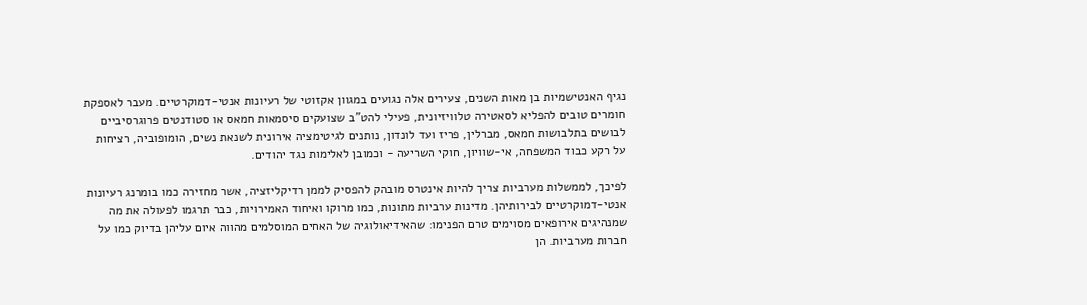נגיף האנטישמיות בן מאות השנים, צעירים אלה נגועים במגוון אקזוטי של רעיונות אנטי-דמוקרטיים. מעבר לאספקת חומרים טובים להפליא לסאטירה טלוויזיונית, פעילי להט"ב שצועקים סיסמאות חמאס או סטודנטים פרוגרסיביים לבושים בתלבושות חמאס, מברלין, פריז ועד לונדון, נותנים לגיטימציה אירונית לשנאת נשים, הומופוביה, רציחות על רקע כבוד המשפחה, אי-שוויון, חוקי השריעה - וכמובן לאלימות נגד יהודים.

לפיכך, לממשלות מערביות צריך להיות אינטרס מובהק להפסיק לממן רדיקליזציה, אשר מחזירה כמו בומרנג רעיונות אנטי-דמוקרטיים לבירותיהן. מדינות ערביות מתונות, כמו מרוקו ואיחוד האמירויות, כבר תרגמו לפעולה את מה שמנהיגים אירופאים מסוימים טרם הפנימו: שהאידיאולוגיה של האחים המוסלמים מהווה איום עליהן בדיוק כמו על חברות מערביות. הן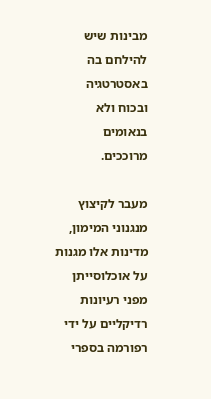מבינות שיש להילחם בה באסטרטגיה ובכוח ולא בנאומים מרוככים.

מעבר לקיצוץ מנגנוני המימון, מדינות אלו מגנות על אוכלוסייתן מפני רעיונות רדיקליים על ידי רפורמה בספרי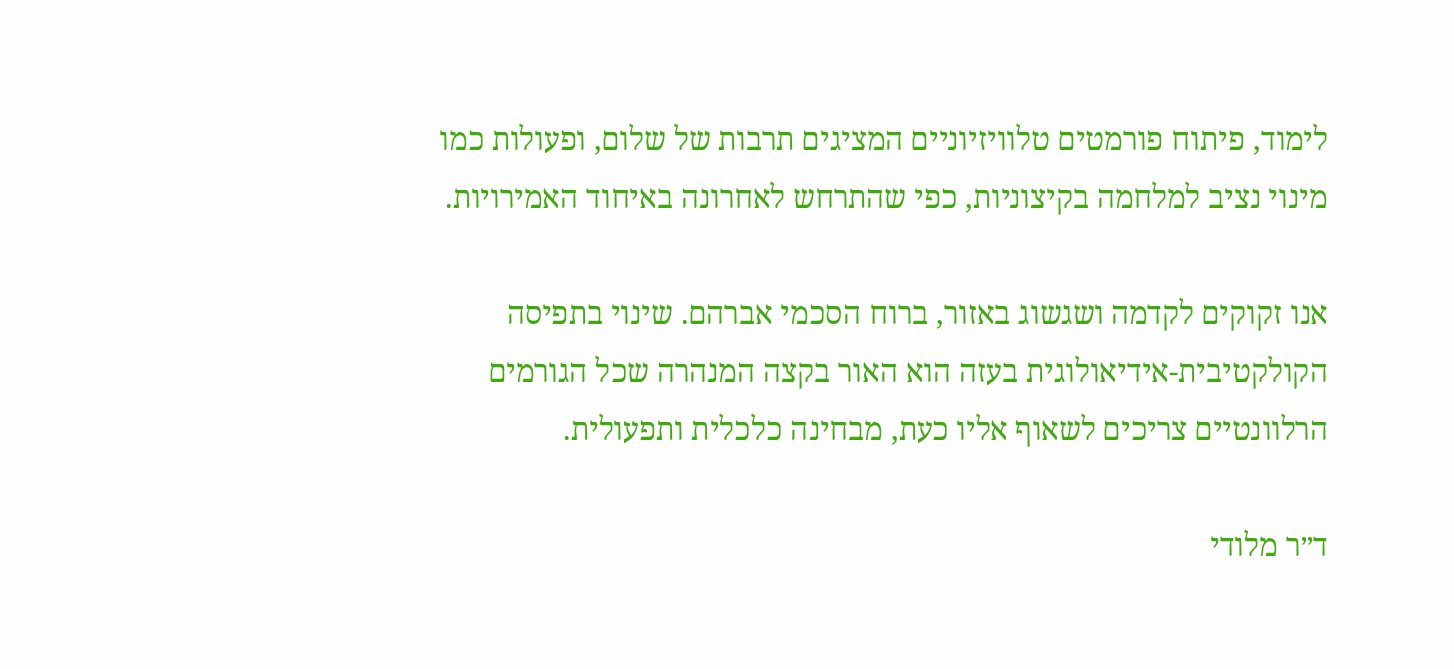לימוד, פיתוח פורמטים טלוויזיוניים המציגים תרבות של שלום, ופעולות כמו מינוי נציב למלחמה בקיצוניות, כפי שהתרחש לאחרונה באיחוד האמירויות.

אנו זקוקים לקדמה ושגשוג באזור, ברוח הסכמי אברהם. שינוי בתפיסה הקולקטיבית-אידיאולוגית בעזה הוא האור בקצה המנהרה שכל הגורמים הרלוונטיים צריכים לשאוף אליו כעת, מבחינה כלכלית ותפעולית.

ד״ר מלודי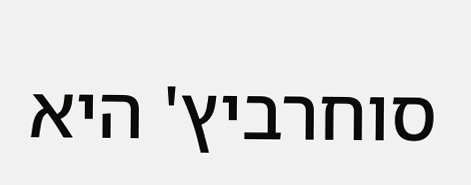סוחרביץ' היא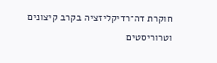חוקרת דה־רדיקליזציה בקרב קיצונים וטרוריסטים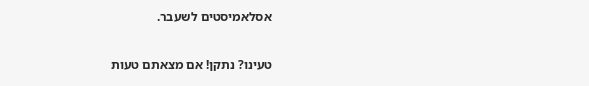אסלאמיסטים לשעבר.

טעינו? נתקן! אם מצאתם טעות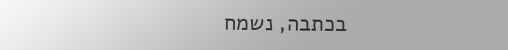בכתבה, נשמח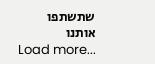שתשתפו אותנו
Load more...